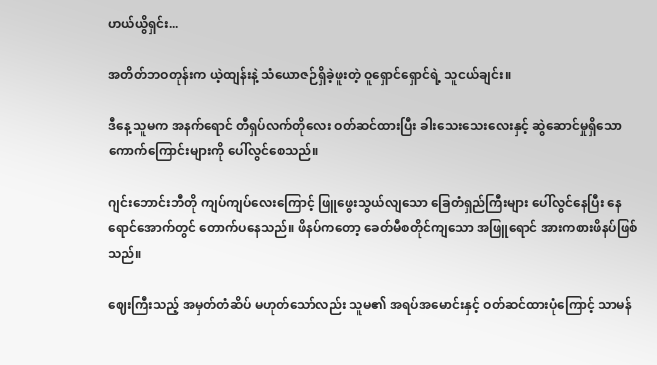ဟယ်ယွိရှင်း...

အတိတ်ဘဝတုန်းက ယဲ့ထျန်းနဲ့ သံယောဇဉ်ရှိခဲ့ဖူးတဲ့ ဝူရှောင်ရှောင်ရဲ့ သူငယ်ချင်း။

ဒီနေ့ သူမက အနက်ရောင် တီရှပ်လက်တိုလေး ဝတ်ဆင်ထားပြီး ခါးသေးသေးလေးနှင့် ဆွဲဆောင်မှုရှိသော ကောက်ကြောင်းများကို ပေါ်လွင်စေသည်။

ဂျင်းဘောင်းဘီတို ကျပ်ကျပ်လေးကြောင့် ဖြူဖွေးသွယ်လျသော ခြေတံရှည်ကြီးများ ပေါ်လွင်နေပြီး နေရောင်အောက်တွင် တောက်ပနေသည်။ ဖိနပ်ကတော့ ခေတ်မီစတိုင်ကျသော အဖြူရောင် အားကစားဖိနပ်ဖြစ်သည်။

ဈေးကြီးသည့် အမှတ်တံဆိပ် မဟုတ်သော်လည်း သူမ၏ အရပ်အမောင်းနှင့် ဝတ်ဆင်ထားပုံကြောင့် သာမန်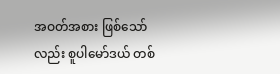အဝတ်အစား ဖြစ်သော်လည်း စူပါမော်ဒယ် တစ်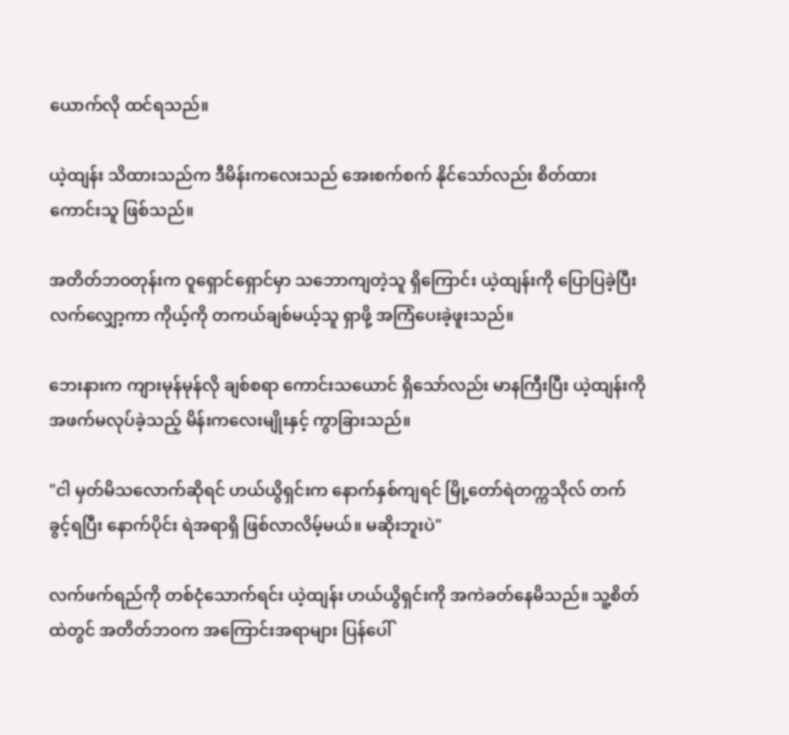ယောက်လို ထင်ရသည်။

ယဲ့ထျန်း သိထားသည်က ဒီမိန်းကလေးသည် အေးစက်စက် နိုင်သော်လည်း စိတ်ထားကောင်းသူ ဖြစ်သည်။

အတိတ်ဘဝတုန်းက ဝူရှောင်ရှောင်မှာ သဘောကျတဲ့သူ ရှိကြောင်း ယဲ့ထျန်းကို ပြောပြခဲ့ပြီး လက်လျှော့ကာ ကိုယ့်ကို တကယ်ချစ်မယ့်သူ ရှာဖို့ အကြံပေးခဲ့ဖူးသည်။

ဘေးနားက ကျားမုန်မုန်လို ချစ်စရာ ကောင်းသယောင် ရှိသော်လည်း မာနကြီးပြီး ယဲ့ထျန်းကို အဖက်မလုပ်ခဲ့သည့် မိန်းကလေးမျိုးနှင့် ကွာခြားသည်။

"ငါ မှတ်မိသလောက်ဆိုရင် ဟယ်ယွိရှင်းက နောက်နှစ်ကျရင် မြို့တော်ရဲတက္ကသိုလ် တက်ခွင့်ရပြီး နောက်ပိုင်း ရဲအရာရှိ ဖြစ်လာလိမ့်မယ်။ မဆိုးဘူးပဲ"

လက်ဖက်ရည်ကို တစ်ငုံသောက်ရင်း ယဲ့ထျန်း ဟယ်ယွိရှင်းကို အကဲခတ်နေမိသည်။ သူ့စိတ်ထဲတွင် အတိတ်ဘဝက အကြောင်းအရာများ ပြန်ပေါ်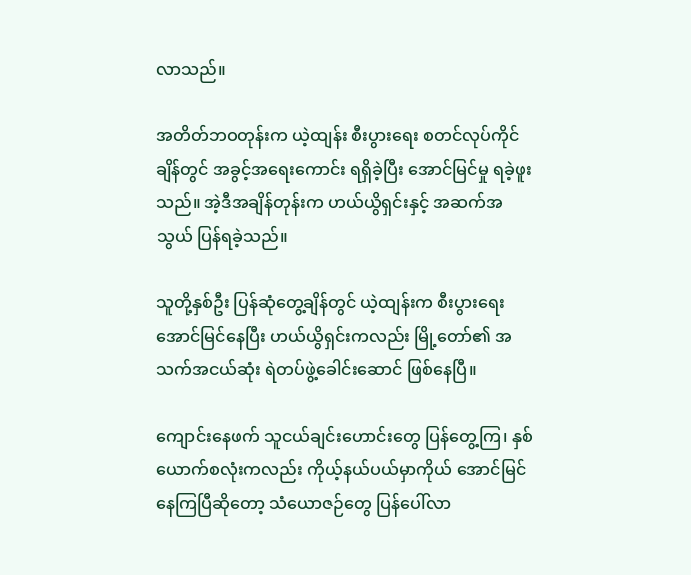လာသည်။

အတိတ်ဘဝတုန်းက ယဲ့ထျန်း စီးပွားရေး စတင်လုပ်ကိုင်ချိန်တွင် အခွင့်အရေးကောင်း ရရှိခဲ့ပြီး အောင်မြင်မှု ရခဲ့ဖူးသည်။ အဲ့ဒီအချိန်တုန်းက ဟယ်ယွိရှင်းနှင့် အဆက်အသွယ် ပြန်ရခဲ့သည်။

သူတို့နှစ်ဦး ပြန်ဆုံတွေ့ချိန်တွင် ယဲ့ထျန်းက စီးပွားရေး အောင်မြင်နေပြီး ဟယ်ယွိရှင်းကလည်း မြို့တော်၏ အသက်အငယ်ဆုံး ရဲတပ်ဖွဲ့ခေါင်းဆောင် ဖြစ်နေပြီ။

ကျောင်းနေဖက် သူငယ်ချင်းဟောင်းတွေ ပြန်တွေ့ကြ၊ နှစ်ယောက်စလုံးကလည်း ကိုယ့်နယ်ပယ်မှာကိုယ် အောင်မြင်နေကြပြီဆိုတော့ သံယောဇဉ်တွေ ပြန်ပေါ်လာ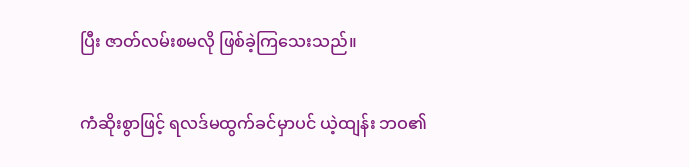ပြီး ဇာတ်လမ်းစမလို ဖြစ်ခဲ့ကြသေးသည်။

ကံဆိုးစွာဖြင့် ရလဒ်မထွက်ခင်မှာပင် ယဲ့ထျန်း ဘဝ၏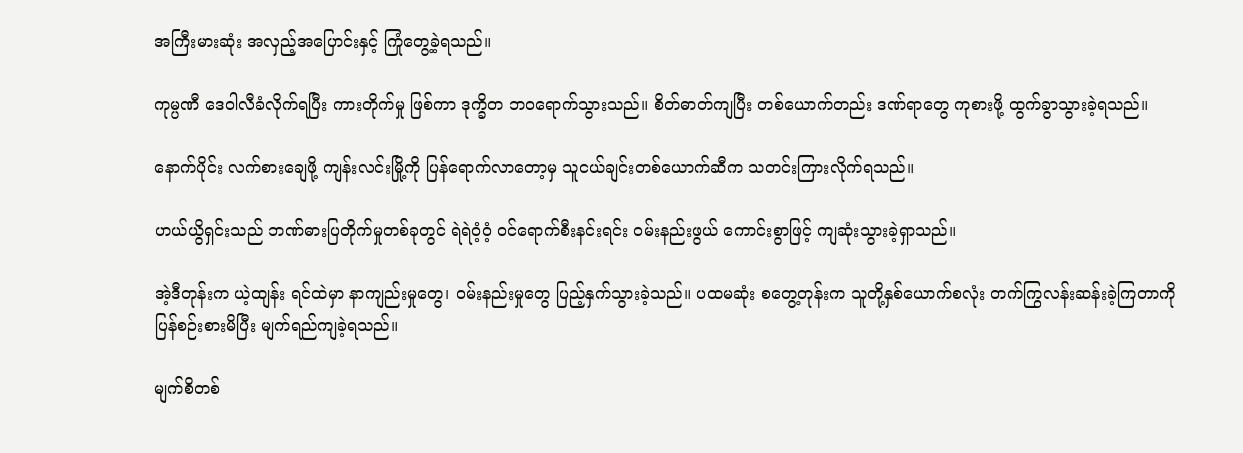အကြီးမားဆုံး အလှည့်အပြောင်းနှင့် ကြုံတွေ့ခဲ့ရသည်။

ကုမ္ပဏီ ဒေဝါလီခံလိုက်ရပြီး ကားတိုက်မှု ဖြစ်ကာ ဒုက္ခိတ ဘဝရောက်သွားသည်။ စိတ်ဓာတ်ကျပြီး တစ်ယောက်တည်း ဒဏ်ရာတွေ ကုစားဖို့ ထွက်ခွာသွားခဲ့ရသည်။

နောက်ပိုင်း လက်စားချေဖို့ ကျန်းလင်းမြို့ကို ပြန်ရောက်လာတော့မှ သူငယ်ချင်းတစ်ယောက်ဆီက သတင်းကြားလိုက်ရသည်။

ဟယ်ယွိရှင်းသည် ဘဏ်ဓားပြတိုက်မှုတစ်ခုတွင် ရဲရဲဝံ့ဝံ့ ဝင်ရောက်စီးနင်းရင်း ဝမ်းနည်းဖွယ် ကောင်းစွာဖြင့် ကျဆုံးသွားခဲ့ရှာသည်။

အဲ့ဒီတုန်းက ယဲ့ထျန်း ရင်ထဲမှာ နာကျည်းမှုတွေ၊ ဝမ်းနည်းမှုတွေ ပြည့်နှက်သွားခဲ့သည်။ ပထမဆုံး စတွေ့တုန်းက သူတို့နှစ်ယောက်စလုံး တက်ကြွလန်းဆန်းခဲ့ကြတာကို ပြန်စဉ်းစားမိပြီး မျက်ရည်ကျခဲ့ရသည်။

မျက်စိတစ်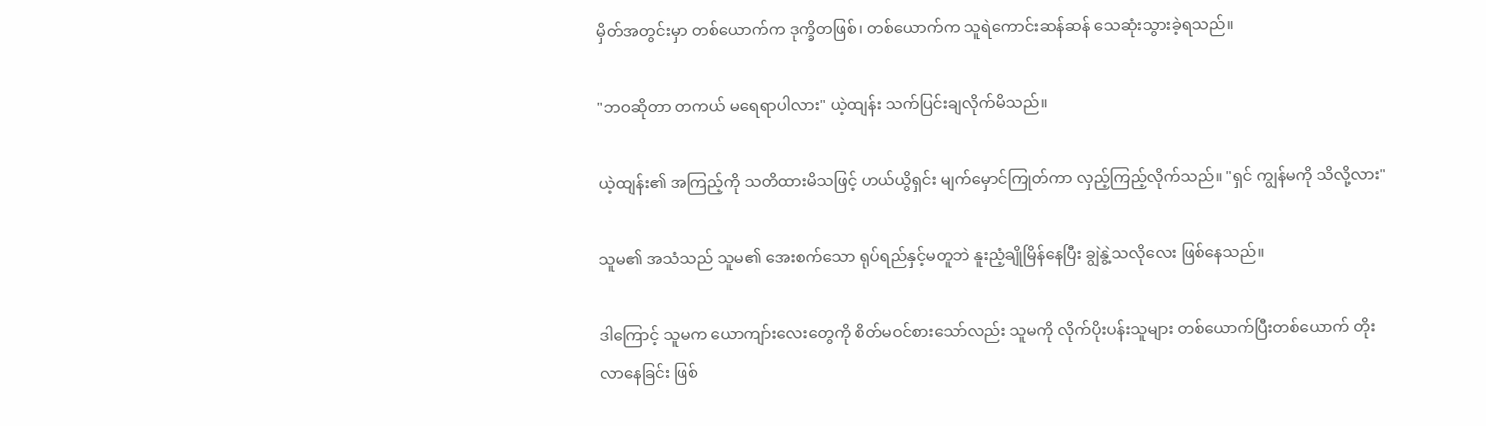မှိတ်အတွင်းမှာ တစ်ယောက်က ဒုက္ခိတဖြစ်၊ တစ်ယောက်က သူရဲကောင်းဆန်ဆန် သေဆုံးသွားခဲ့ရသည်။

"ဘဝဆိုတာ တကယ် မရေရာပါလား" ယဲ့ထျန်း သက်ပြင်းချလိုက်မိသည်။

ယဲ့ထျန်း၏ အကြည့်ကို သတိထားမိသဖြင့် ဟယ်ယွိရှင်း မျက်မှောင်ကြုတ်ကာ လှည့်ကြည့်လိုက်သည်။ "ရှင် ကျွန်မကို သိလို့လား"

သူမ၏ အသံသည် သူမ၏ အေးစက်သော ရုပ်ရည်နှင့်မတူဘဲ နူးညံ့ချိုမြိန်နေပြီး ချွဲနွဲ့သလိုလေး ဖြစ်နေသည်။

ဒါကြောင့် သူမက ယောကျာ်းလေးတွေကို စိတ်မဝင်စားသော်လည်း သူမကို လိုက်ပိုးပန်းသူများ တစ်ယောက်ပြီးတစ်ယောက် တိုးလာနေခြင်း ဖြစ်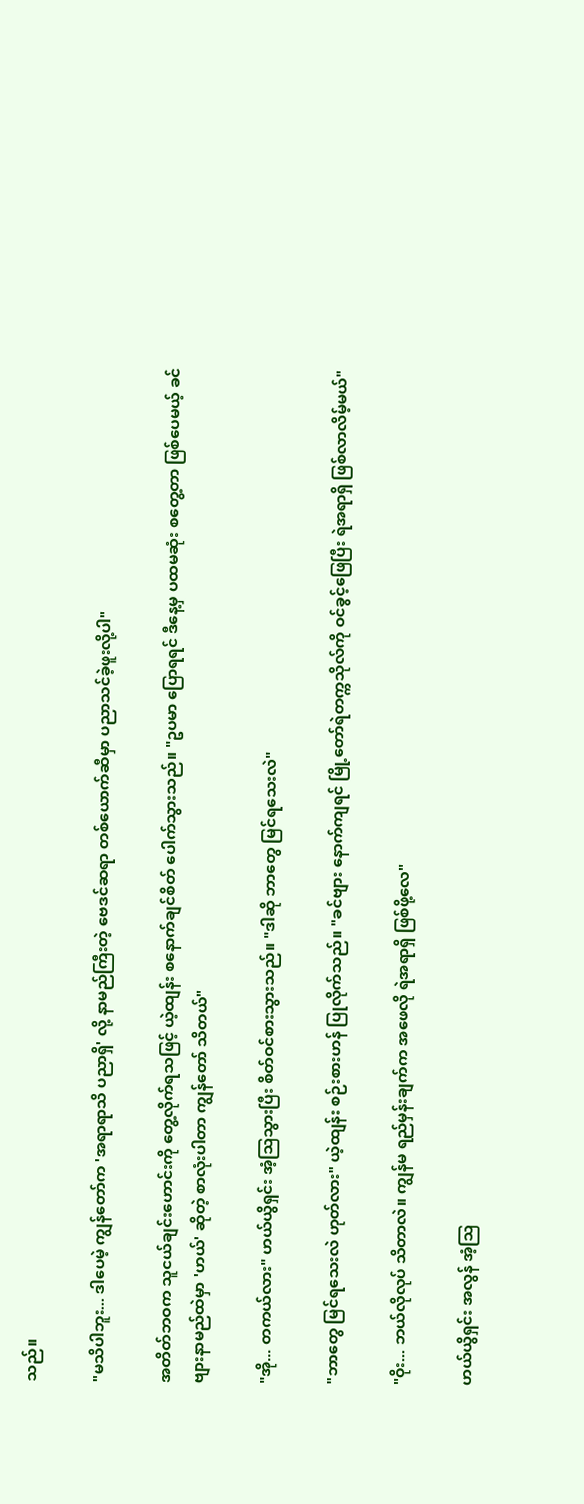သည်။

"မသိပါဘူး... ဒါပေမဲ့ ကျွန်တော်က 'အရာရာသိ ပညာရှိ' လို့ နာမည်ကြီးတဲ့ ဗေဒင်ဆရာ တစ်ယောက်ဆီမှာ ပညာသင်ခဲ့ဖူးလို့ပါ"

အတိတ်ဘဝက သူငယ်ချင်းဟောင်းကို တွေ့လိုက်ရသဖြင့် ယဲ့ထျန်း စနောက်ချင်စိတ် ပေါက်သွားသည်။ "ဥပမာ ပြောရရင် ဒီနေ့မှ ပထမဆုံး စတွေ့တာ ဖြစ်ပေမယ့် ခင်ဗျားနာမည်ထဲမှာ 'ဟယ်' ဆိုတဲ့ စာလုံးပါတာ ကျွန်တော် သိတယ်"

"အို... တကယ်လား" ဟယ်ယွိရှင်း အံ့သြသွားပြီး စိတ်ဝင်စားသွားသည်။ "ဒါဆို ဘာတွေ မြင်ရသေးလဲ"

"ဘာတွေ မြင်ရသေးလဲ ဟုတ်လား" ယဲ့ထျန်း စဉ်းစားဟန် ပြုလိုက်သည်။ "ခင်ဗျား နောက်ကျရင် မြို့တော်ရဲတက္ကသိုလ်ကို ဝင်ခွင့်ဖြေပြီး ရဲအရာရှိ ဖြစ်လာလိမ့်မယ်"

"ဝိုး... ဘယ်လိုလုပ် သိတာလဲ။ ကျွန်မ ရည်မှန်းချက်က အဖေလို ရဲအရာရှိ ဖြစ်ဖို့လေ"

ဟယ်ယွိရှင်း အလွန် အံ့သြ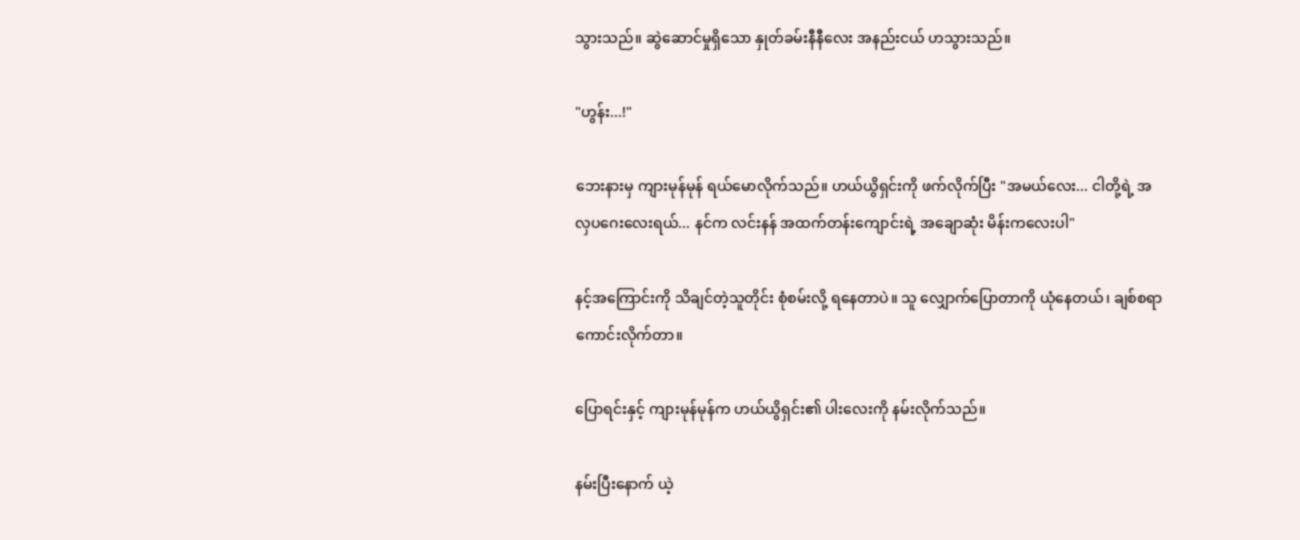သွားသည်။ ဆွဲဆောင်မှုရှိသော နှုတ်ခမ်းနီနီလေး အနည်းငယ် ဟသွားသည်။

"ဟွန်း...!"

ဘေးနားမှ ကျားမုန်မုန် ရယ်မောလိုက်သည်။ ဟယ်ယွိရှင်းကို ဖက်လိုက်ပြီး "အမယ်လေး... ငါတို့ရဲ့ အလှပဂေးလေးရယ်... နင်က လင်းနန် အထက်တန်းကျောင်းရဲ့ အချောဆုံး မိန်းကလေးပါ"

နင့်အကြောင်းကို သိချင်တဲ့သူတိုင်း စုံစမ်းလို့ ရနေတာပဲ။ သူ လျှောက်ပြောတာကို ယုံနေတယ်၊ ချစ်စရာ ကောင်းလိုက်တာ။

ပြောရင်းနှင့် ကျားမုန်မုန်က ဟယ်ယွိရှင်း၏ ပါးလေးကို နမ်းလိုက်သည်။

နမ်းပြီးနောက် ယဲ့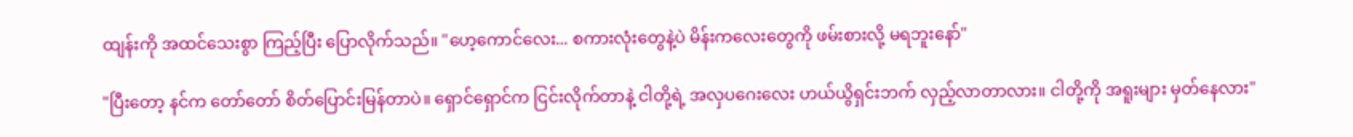ထျန်းကို အထင်သေးစွာ ကြည့်ပြီး ပြောလိုက်သည်။ "ဟေ့ကောင်လေး... စကားလုံးတွေနဲ့ပဲ မိန်းကလေးတွေကို ဖမ်းစားလို့ မရဘူးနော်"

"ပြီးတော့ နင်က တော်တော် စိတ်ပြောင်းမြန်တာပဲ။ ရှောင်ရှောင်က ငြင်းလိုက်တာနဲ့ ငါတို့ရဲ့ အလှပဂေးလေး ဟယ်ယွိရှင်းဘက် လှည့်လာတာလား။ ငါတို့ကို အရူးများ မှတ်နေလား"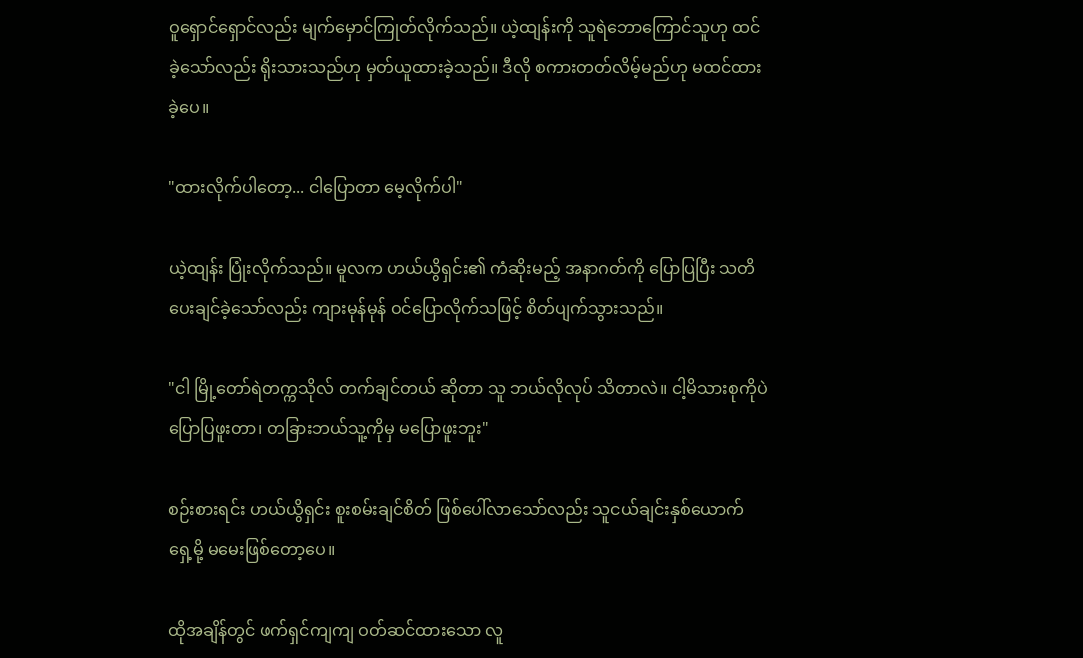ဝူရှောင်ရှောင်လည်း မျက်မှောင်ကြုတ်လိုက်သည်။ ယဲ့ထျန်းကို သူရဲဘောကြောင်သူဟု ထင်ခဲ့သော်လည်း ရိုးသားသည်ဟု မှတ်ယူထားခဲ့သည်။ ဒီလို စကားတတ်လိမ့်မည်ဟု မထင်ထားခဲ့ပေ။

"ထားလိုက်ပါတော့... ငါပြောတာ မေ့လိုက်ပါ"

ယဲ့ထျန်း ပြုံးလိုက်သည်။ မူလက ဟယ်ယွိရှင်း၏ ကံဆိုးမည့် အနာဂတ်ကို ပြောပြပြီး သတိပေးချင်ခဲ့သော်လည်း ကျားမုန်မုန် ဝင်ပြောလိုက်သဖြင့် စိတ်ပျက်သွားသည်။

"ငါ မြို့တော်ရဲတက္ကသိုလ် တက်ချင်တယ် ဆိုတာ သူ ဘယ်လိုလုပ် သိတာလဲ။ ငါ့မိသားစုကိုပဲ ပြောပြဖူးတာ၊ တခြားဘယ်သူ့ကိုမှ မပြောဖူးဘူး"

စဉ်းစားရင်း ဟယ်ယွိရှင်း စူးစမ်းချင်စိတ် ဖြစ်ပေါ်လာသော်လည်း သူငယ်ချင်းနှစ်ယောက် ရှေ့မို့ မမေးဖြစ်တော့ပေ။

ထိုအချိန်တွင် ဖက်ရှင်ကျကျ ဝတ်ဆင်ထားသော လူ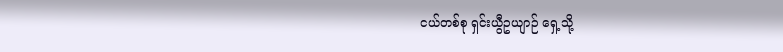ငယ်တစ်စု ရှင်းယွီဥယျာဉ် ရှေ့သို့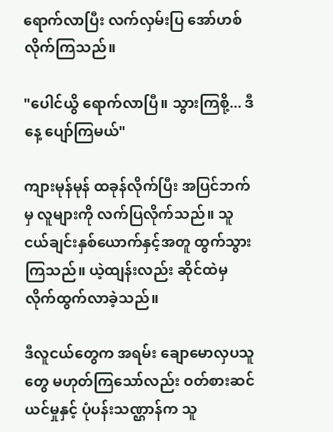ရောက်လာပြီး လက်လှမ်းပြ အော်ဟစ်လိုက်ကြသည်။

"ပေါင်ယွိ ရောက်လာပြီ။ သွားကြစို့... ဒီနေ့ ပျော်ကြမယ်"

ကျားမုန်မုန် ထခုန်လိုက်ပြီး အပြင်ဘက်မှ လူများကို လက်ပြလိုက်သည်။ သူငယ်ချင်းနှစ်ယောက်နှင့်အတူ ထွက်သွားကြသည်။ ယဲ့ထျန်းလည်း ဆိုင်ထဲမှ လိုက်ထွက်လာခဲ့သည်။

ဒီလူငယ်တွေက အရမ်း ချောမောလှပသူတွေ မဟုတ်ကြသော်လည်း ဝတ်စားဆင်ယင်မှုနှင့် ပုံပန်းသဏ္ဌာန်က သူ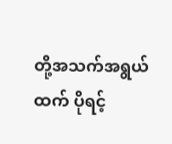တို့အသက်အရွယ်ထက် ပိုရင့်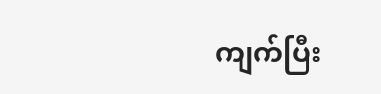ကျက်ပြီး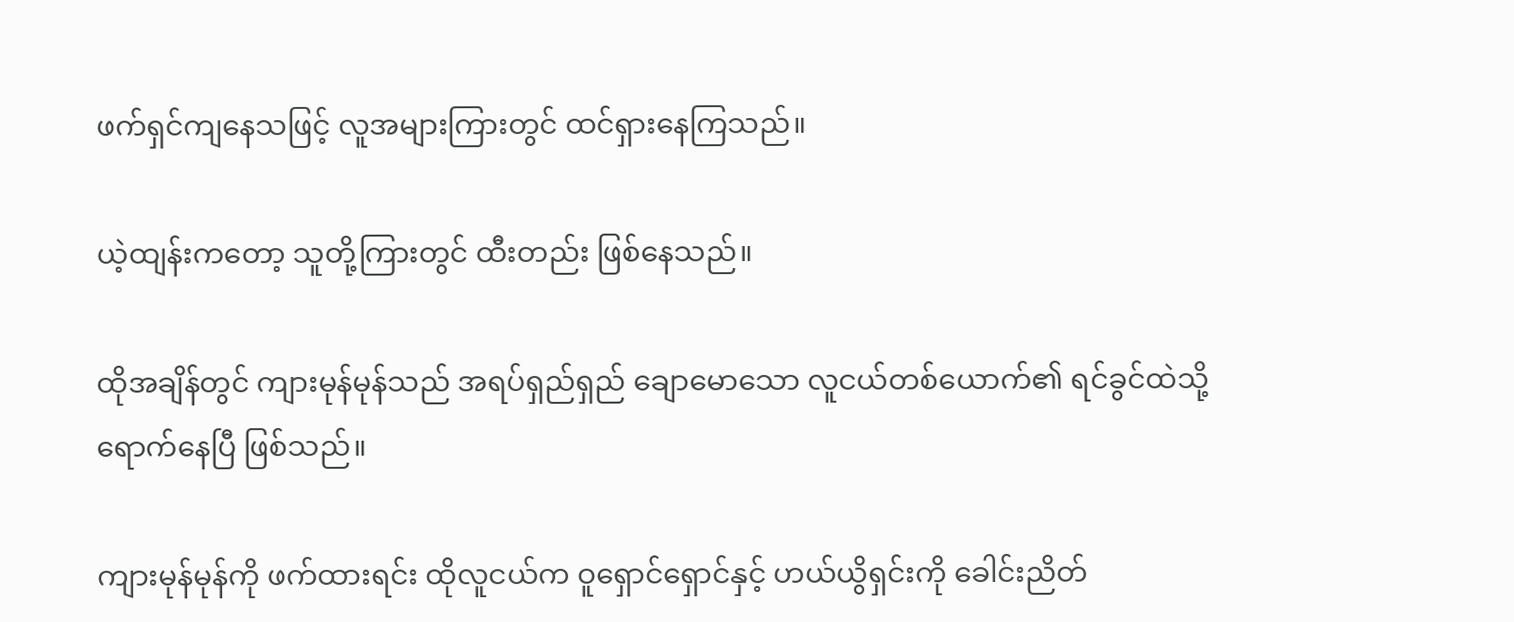ဖက်ရှင်ကျနေသဖြင့် လူအများကြားတွင် ထင်ရှားနေကြသည်။

ယဲ့ထျန်းကတော့ သူတို့ကြားတွင် ထီးတည်း ဖြစ်နေသည်။

ထိုအချိန်တွင် ကျားမုန်မုန်သည် အရပ်ရှည်ရှည် ချောမောသော လူငယ်တစ်ယောက်၏ ရင်ခွင်ထဲသို့ ရောက်နေပြီ ဖြစ်သည်။

ကျားမုန်မုန်ကို ဖက်ထားရင်း ထိုလူငယ်က ဝူရှောင်ရှောင်နှင့် ဟယ်ယွိရှင်းကို ခေါင်းညိတ်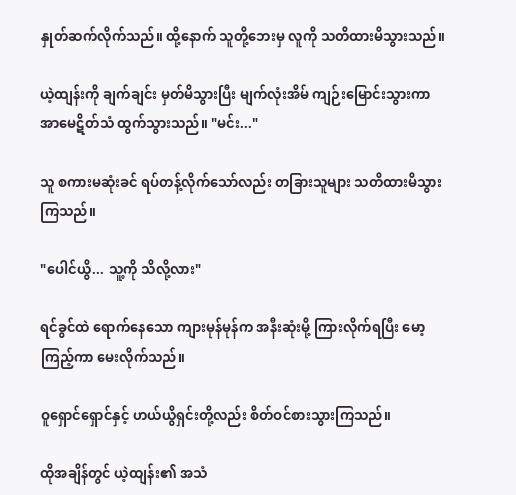နှုတ်ဆက်လိုက်သည်။ ထို့နောက် သူတို့ဘေးမှ လူကို သတိထားမိသွားသည်။

ယဲ့ထျန်းကို ချက်ချင်း မှတ်မိသွားပြီး မျက်လုံးအိမ် ကျဉ်းမြောင်းသွားကာ အာမေဋိတ်သံ ထွက်သွားသည်။ "မင်း..."

သူ စကားမဆုံးခင် ရပ်တန့်လိုက်သော်လည်း တခြားသူများ သတိထားမိသွားကြသည်။

"ပေါင်ယွိ... သူ့ကို သိလို့လား"

ရင်ခွင်ထဲ ရောက်နေသော ကျားမုန်မုန်က အနီးဆုံးမို့ ကြားလိုက်ရပြီး မော့ကြည့်ကာ မေးလိုက်သည်။

ဝူရှောင်ရှောင်နှင့် ဟယ်ယွိရှင်းတို့လည်း စိတ်ဝင်စားသွားကြသည်။

ထိုအချိန်တွင် ယဲ့ထျန်း၏ အသံ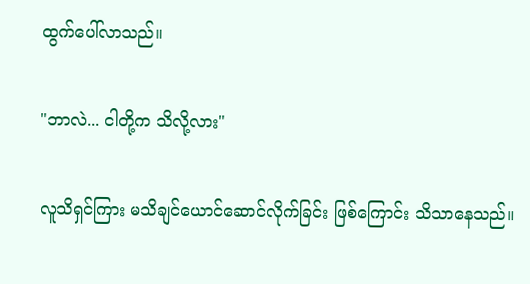ထွက်ပေါ်လာသည်။

"ဘာလဲ... ငါတို့က သိလို့လား"

လူသိရှင်ကြား မသိချင်ယောင်ဆောင်လိုက်ခြင်း ဖြစ်ကြောင်း သိသာနေသည်။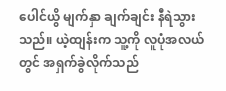ပေါင်ယွိ မျက်နှာ ချက်ချင်း နီရဲသွားသည်။ ယဲ့ထျန်းက သူ့ကို လူပုံအလယ်တွင် အရှက်ခွဲလိုက်သည်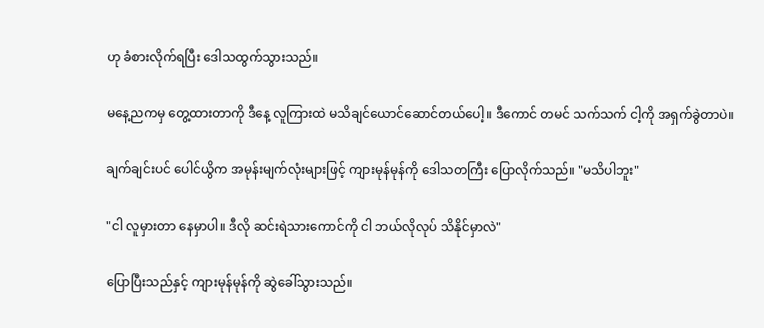ဟု ခံစားလိုက်ရပြီး ဒေါသထွက်သွားသည်။

မနေ့ညကမှ တွေ့ထားတာကို ဒီနေ့ လူကြားထဲ မသိချင်ယောင်ဆောင်တယ်ပေါ့။ ဒီကောင် တမင် သက်သက် ငါ့ကို အရှက်ခွဲတာပဲ။

ချက်ချင်းပင် ပေါင်ယွိက အမုန်းမျက်လုံးများဖြင့် ကျားမုန်မုန်ကို ဒေါသတကြီး ပြောလိုက်သည်။ "မသိပါဘူး"

"ငါ လူမှားတာ နေမှာပါ။ ဒီလို ဆင်းရဲသားကောင်ကို ငါ ဘယ်လိုလုပ် သိနိုင်မှာလဲ"

ပြောပြီးသည်နှင့် ကျားမုန်မုန်ကို ဆွဲခေါ်သွားသည်။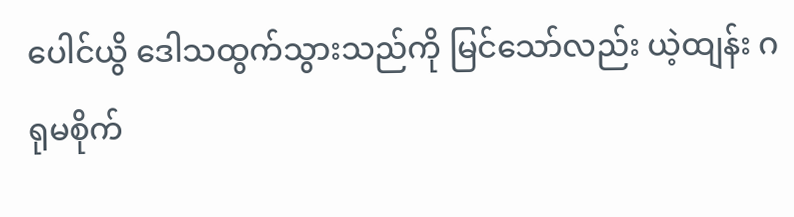ပေါင်ယွိ ဒေါသထွက်သွားသည်ကို မြင်သော်လည်း ယဲ့ထျန်း ဂရုမစိုက်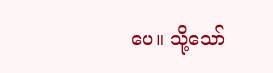ပေ။ သို့သော်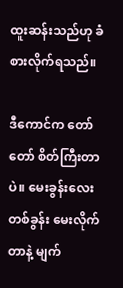ထူးဆန်းသည်ဟု ခံစားလိုက်ရသည်။

ဒီကောင်က တော်တော် စိတ်ကြီးတာပဲ။ မေးခွန်းလေး တစ်ခွန်း မေးလိုက်တာနဲ့ မျက်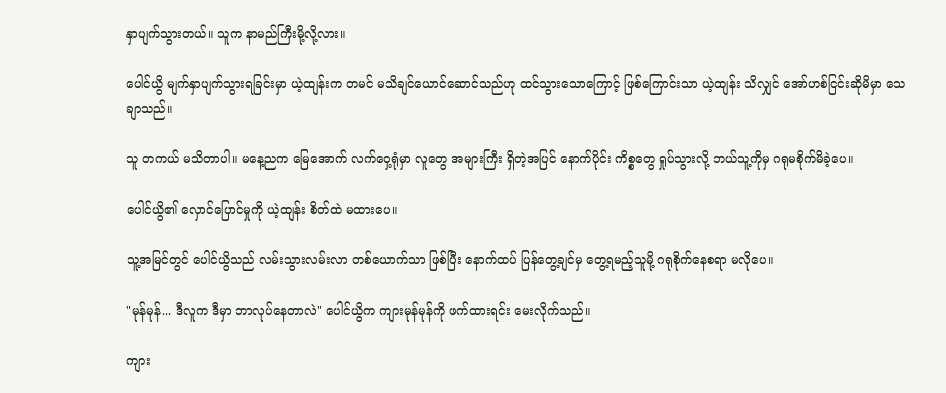နှာပျက်သွားတယ်။ သူက နာမည်ကြီးမို့လို့လား။

ပေါင်ယွိ မျက်နှာပျက်သွားရခြင်းမှာ ယဲ့ထျန်းက တမင် မသိချင်ယောင်ဆောင်သည်ဟု ထင်သွားသောကြောင့် ဖြစ်ကြောင်းသာ ယဲ့ထျန်း သိလျှင် အော်ဟစ်ငြင်းဆိုမိမှာ သေချာသည်။

သူ တကယ် မသိတာပါ။ မနေ့ညက မြေအောက် လက်ဝှေ့ရုံမှာ လူတွေ အများကြီး ရှိတဲ့အပြင် နောက်ပိုင်း ကိစ္စတွေ ရှုပ်သွားလို့ ဘယ်သူ့ကိုမှ ဂရုမစိုက်မိခဲ့ပေ။

ပေါင်ယွိ၏ လှောင်ပြောင်မှုကို ယဲ့ထျန်း စိတ်ထဲ မထားပေ။

သူ့အမြင်တွင် ပေါင်ယွိသည် လမ်းသွားလမ်းလာ တစ်ယောက်သာ ဖြစ်ပြီး နောက်ထပ် ပြန်တွေ့ချင်မှ တွေ့ရမည့်သူမို့ ဂရုစိုက်နေစရာ မလိုပေ။

"မုန်မုန်... ဒီလူက ဒီမှာ ဘာလုပ်နေတာလဲ" ပေါင်ယွိက ကျားမုန်မုန်ကို ဖက်ထားရင်း မေးလိုက်သည်။

ကျား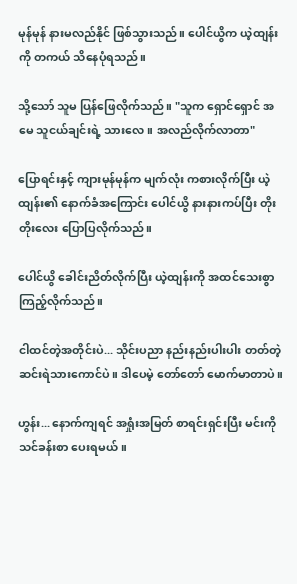မုန်မုန် နားမလည်နိုင် ဖြစ်သွားသည်။ ပေါင်ယွိက ယဲ့ထျန်းကို တကယ် သိနေပုံရသည်။

သို့သော် သူမ ပြန်ဖြေလိုက်သည်။ "သူက ရှောင်ရှောင် အမေ သူငယ်ချင်းရဲ့ သားလေ။ အလည်လိုက်လာတာ"

ပြောရင်းနှင့် ကျားမုန်မုန်က မျက်လုံး ကစားလိုက်ပြီး ယဲ့ထျန်း၏ နောက်ခံအကြောင်း ပေါင်ယွိ နားနားကပ်ပြီး တိုးတိုးလေး ပြောပြလိုက်သည်။

ပေါင်ယွိ ခေါင်းညိတ်လိုက်ပြီး ယဲ့ထျန်းကို အထင်သေးစွာ ကြည့်လိုက်သည်။

ငါထင်တဲ့အတိုင်းပဲ... သိုင်းပညာ နည်းနည်းပါးပါး တတ်တဲ့ ဆင်းရဲသားကောင်ပဲ။ ဒါပေမဲ့ တော်တော် မောက်မာတာပဲ။

ဟွန်း... နောက်ကျရင် အရှုံးအမြတ် စာရင်းရှင်းပြီး မင်းကို သင်ခန်းစာ ပေးရမယ်။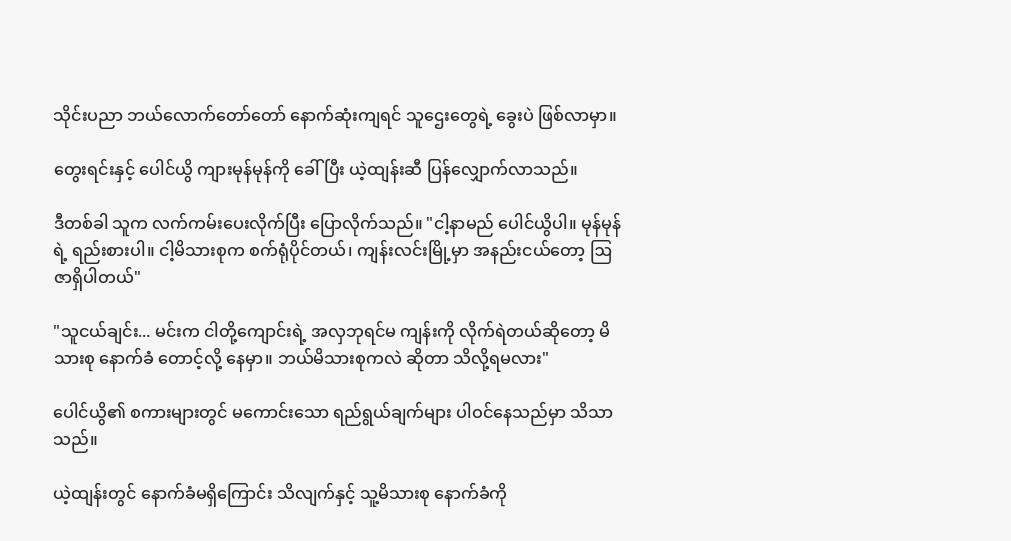သိုင်းပညာ ဘယ်လောက်တော်တော် နောက်ဆုံးကျရင် သူဌေးတွေရဲ့ ခွေးပဲ ဖြစ်လာမှာ။

တွေးရင်းနှင့် ပေါင်ယွိ ကျားမုန်မုန်ကို ခေါ်ပြီး ယဲ့ထျန်းဆီ ပြန်လျှောက်လာသည်။

ဒီတစ်ခါ သူက လက်ကမ်းပေးလိုက်ပြီး ပြောလိုက်သည်။ "ငါ့နာမည် ပေါင်ယွိပါ။ မုန်မုန်ရဲ့ ရည်းစားပါ။ ငါ့မိသားစုက စက်ရုံပိုင်တယ်၊ ကျန်းလင်းမြို့မှာ အနည်းငယ်တော့ ဩဇာရှိပါတယ်"

"သူငယ်ချင်း... မင်းက ငါတို့ကျောင်းရဲ့ အလှဘုရင်မ ကျန်းကို လိုက်ရဲတယ်ဆိုတော့ မိသားစု နောက်ခံ တောင့်လို့ နေမှာ။ ဘယ်မိသားစုကလဲ ဆိုတာ သိလို့ရမလား"

ပေါင်ယွိ၏ စကားများတွင် မကောင်းသော ရည်ရွယ်ချက်များ ပါဝင်နေသည်မှာ သိသာသည်။

ယဲ့ထျန်းတွင် နောက်ခံမရှိကြောင်း သိလျက်နှင့် သူ့မိသားစု နောက်ခံကို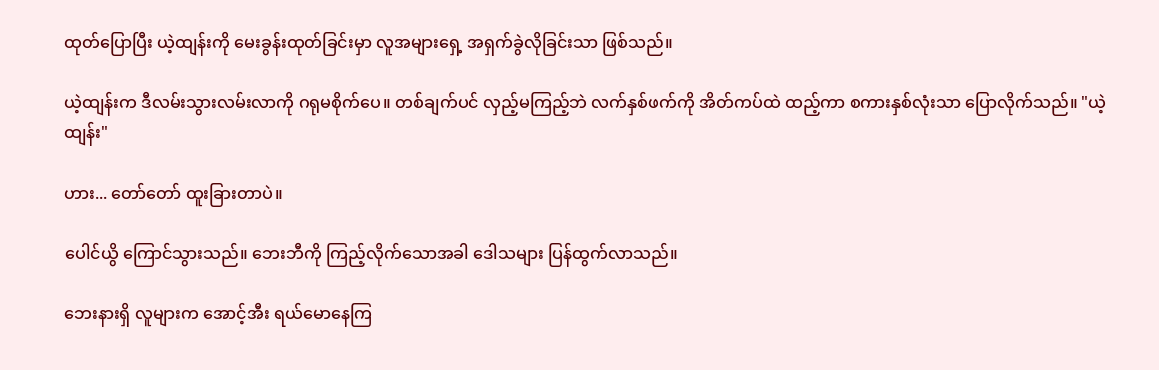ထုတ်ပြောပြီး ယဲ့ထျန်းကို မေးခွန်းထုတ်ခြင်းမှာ လူအများရှေ့ အရှက်ခွဲလိုခြင်းသာ ဖြစ်သည်။

ယဲ့ထျန်းက ဒီလမ်းသွားလမ်းလာကို ဂရုမစိုက်ပေ။ တစ်ချက်ပင် လှည့်မကြည့်ဘဲ လက်နှစ်ဖက်ကို အိတ်ကပ်ထဲ ထည့်ကာ စကားနှစ်လုံးသာ ပြောလိုက်သည်။ "ယဲ့ထျန်း"

ဟား... တော်တော် ထူးခြားတာပဲ။

ပေါင်ယွိ ကြောင်သွားသည်။ ဘေးဘီကို ကြည့်လိုက်သောအခါ ဒေါသများ ပြန်ထွက်လာသည်။

ဘေးနားရှိ လူများက အောင့်အီး ရယ်မောနေကြ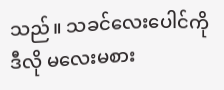သည်။ သခင်လေးပေါင်ကို ဒီလို မလေးမစား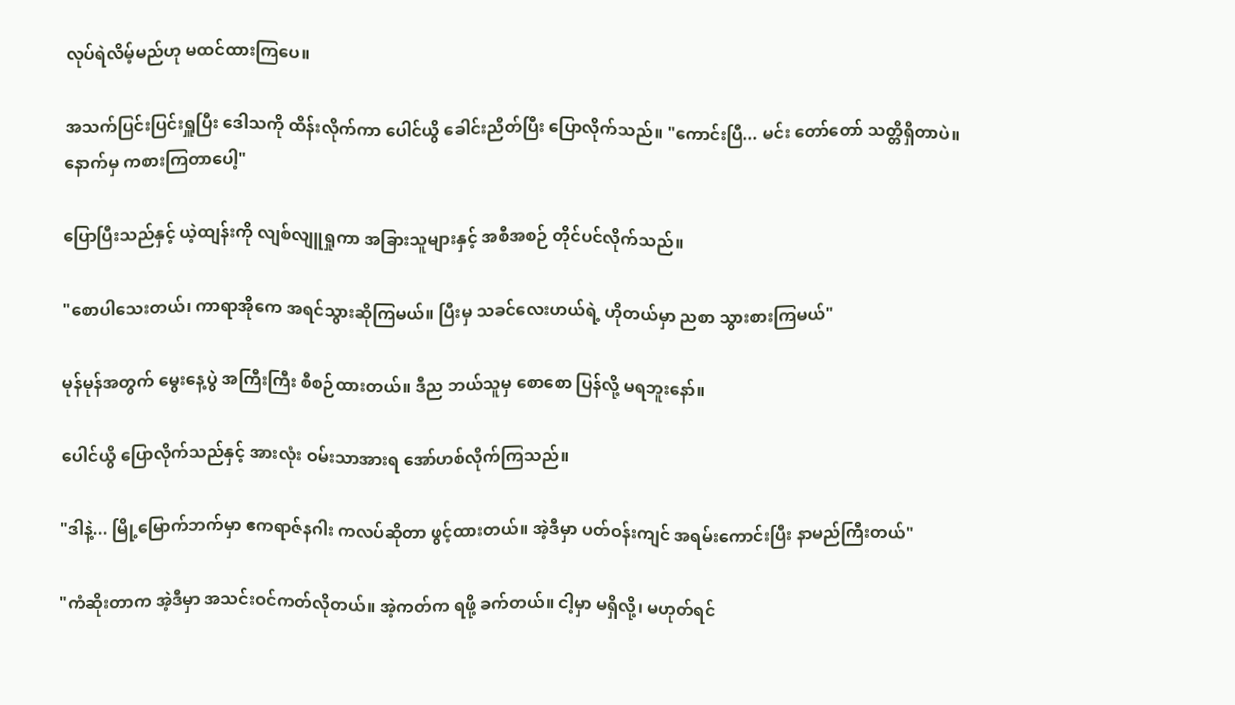လုပ်ရဲလိမ့်မည်ဟု မထင်ထားကြပေ။

အသက်ပြင်းပြင်းရှူပြီး ဒေါသကို ထိန်းလိုက်ကာ ပေါင်ယွိ ခေါင်းညိတ်ပြီး ပြောလိုက်သည်။ "ကောင်းပြီ... မင်း တော်တော် သတ္တိရှိတာပဲ။ နောက်မှ ကစားကြတာပေါ့"

ပြောပြီးသည်နှင့် ယဲ့ထျန်းကို လျစ်လျူရှုကာ အခြားသူများနှင့် အစီအစဉ် တိုင်ပင်လိုက်သည်။

"စောပါသေးတယ်၊ ကာရာအိုကေ အရင်သွားဆိုကြမယ်။ ပြီးမှ သခင်လေးဟယ်ရဲ့ ဟိုတယ်မှာ ညစာ သွားစားကြမယ်"

မုန်မုန်အတွက် မွေးနေ့ပွဲ အကြီးကြီး စီစဉ်ထားတယ်။ ဒီည ဘယ်သူမှ စောစော ပြန်လို့ မရဘူးနော်။

ပေါင်ယွိ ပြောလိုက်သည်နှင့် အားလုံး ဝမ်းသာအားရ အော်ဟစ်လိုက်ကြသည်။

"ဒါနဲ့... မြို့မြောက်ဘက်မှာ ဧကရာဇ်နဂါး ကလပ်ဆိုတာ ဖွင့်ထားတယ်။ အဲ့ဒီမှာ ပတ်ဝန်းကျင် အရမ်းကောင်းပြီး နာမည်ကြီးတယ်"

"ကံဆိုးတာက အဲ့ဒီမှာ အသင်းဝင်ကတ်လိုတယ်။ အဲ့ကတ်က ရဖို့ ခက်တယ်။ ငါ့မှာ မရှိလို့၊ မဟုတ်ရင်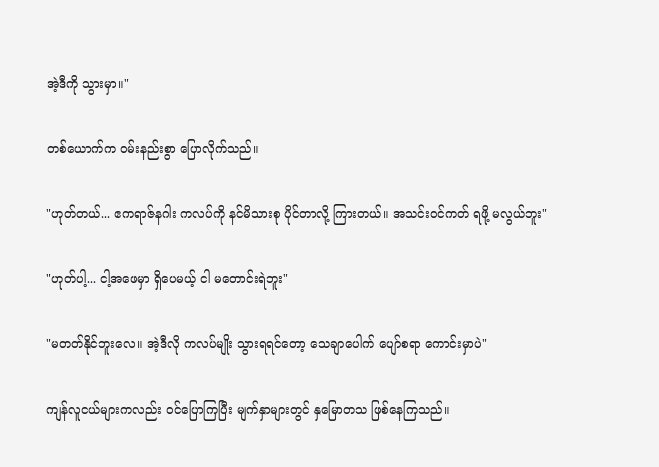အဲ့ဒီကို သွားမှာ။"

တစ်ယောက်က ဝမ်းနည်းစွာ ပြောလိုက်သည်။

"ဟုတ်တယ်... ဧကရာဇ်နဂါး ကလပ်ကို နင်မိသားစု ပိုင်တာလို့ ကြားတယ်။ အသင်းဝင်ကတ် ရဖို့ မလွယ်ဘူး"

"ဟုတ်ပါ့... ငါ့အဖေမှာ ရှိပေမယ့် ငါ မတောင်းရဲဘူး"

"မတတ်နိုင်ဘူးလေ။ အဲ့ဒီလို ကလပ်မျိုး သွားရရင်တော့ သေချာပေါက် ပျော်စရာ ကောင်းမှာပဲ"

ကျန်လူငယ်များကလည်း ဝင်ပြောကြပြီး မျက်နှာများတွင် နှမြောတသ ဖြစ်နေကြသည်။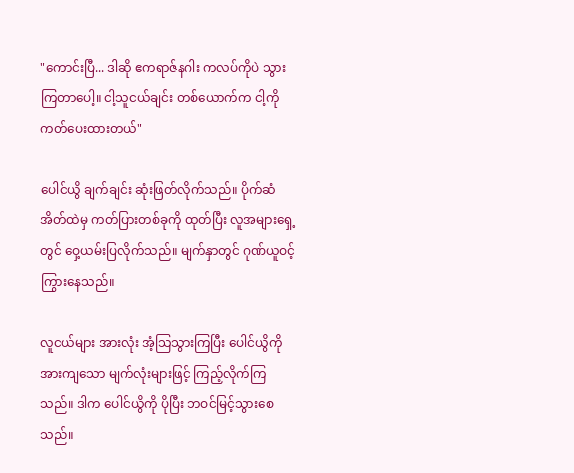"ကောင်းပြီ... ဒါဆို ဧကရာဇ်နဂါး ကလပ်ကိုပဲ သွားကြတာပေါ့။ ငါ့သူငယ်ချင်း တစ်ယောက်က ငါ့ကို ကတ်ပေးထားတယ်"

ပေါင်ယွိ ချက်ချင်း ဆုံးဖြတ်လိုက်သည်။ ပိုက်ဆံအိတ်ထဲမှ ကတ်ပြားတစ်ခုကို ထုတ်ပြီး လူအများရှေ့တွင် ဝှေ့ယမ်းပြလိုက်သည်။ မျက်နှာတွင် ဂုဏ်ယူဝင့်ကြွားနေသည်။

လူငယ်များ အားလုံး အံ့သြသွားကြပြီး ပေါင်ယွိကို အားကျသော မျက်လုံးများဖြင့် ကြည့်လိုက်ကြသည်။ ဒါက ပေါင်ယွိကို ပိုပြီး ဘဝင်မြင့်သွားစေသည်။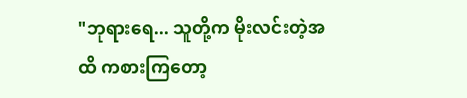"ဘုရားရေ... သူတို့က မိုးလင်းတဲ့အထိ ကစားကြတော့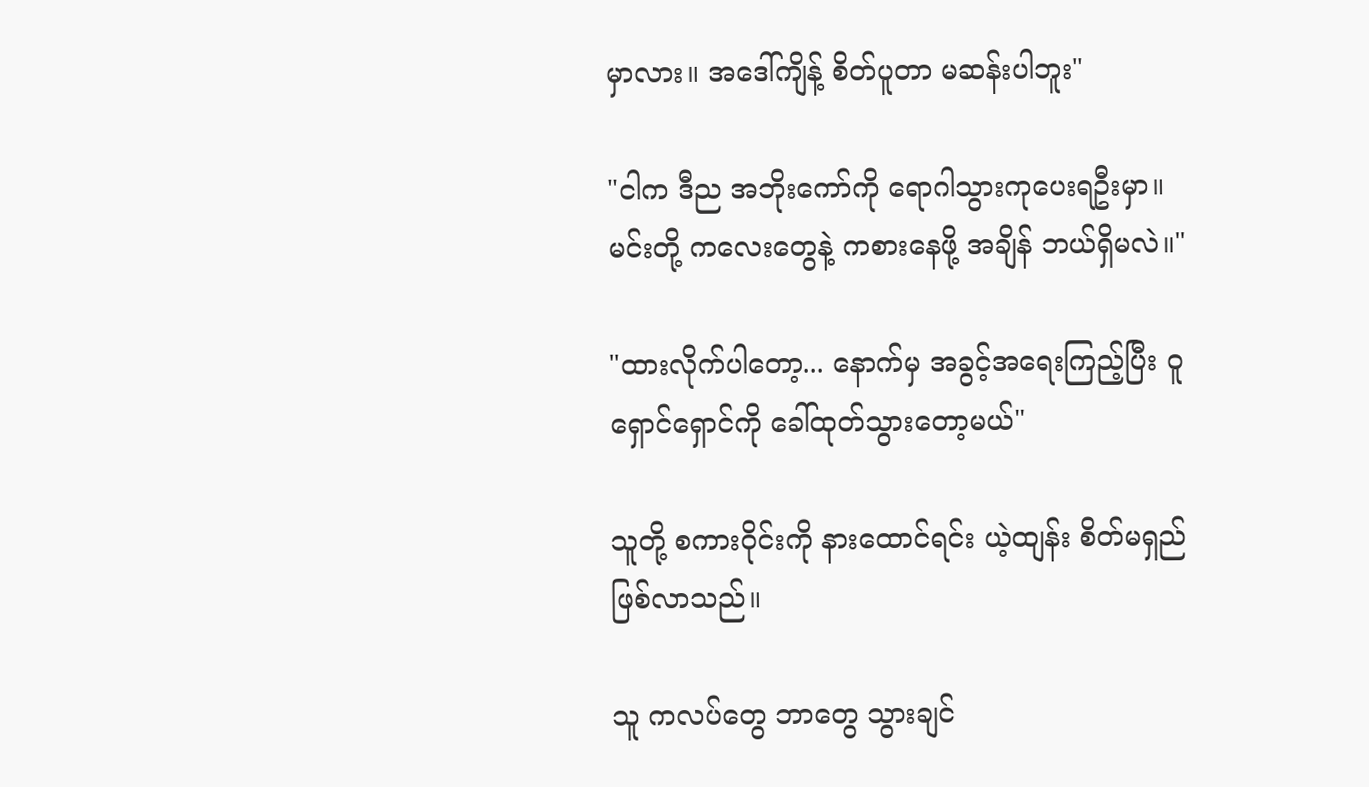မှာလား။ အဒေါ်ကျိန့် စိတ်ပူတာ မဆန်းပါဘူး"

"ငါက ဒီည အဘိုးကော်ကို ရောဂါသွားကုပေးရဦးမှာ။ မင်းတို့ ကလေးတွေနဲ့ ကစားနေဖို့ အချိန် ဘယ်ရှိမလဲ။"

"ထားလိုက်ပါတော့... နောက်မှ အခွင့်အရေးကြည့်ပြီး ဝူရှောင်ရှောင်ကို ခေါ်ထုတ်သွားတော့မယ်"

သူတို့ စကားဝိုင်းကို နားထောင်ရင်း ယဲ့ထျန်း စိတ်မရှည် ဖြစ်လာသည်။

သူ ကလပ်တွေ ဘာတွေ သွားချင်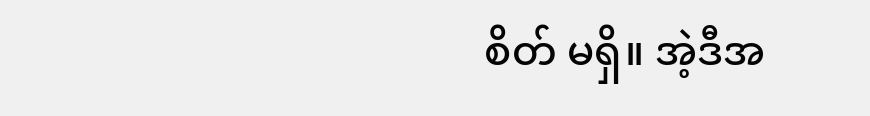စိတ် မရှိ။ အဲ့ဒီအ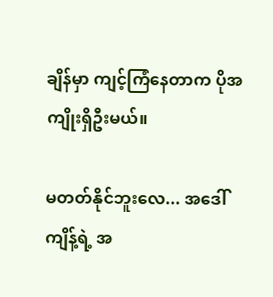ချိန်မှာ ကျင့်ကြံနေတာက ပိုအကျိုးရှိဦးမယ်။

မတတ်နိုင်ဘူးလေ... အဒေါ်ကျိန့်ရဲ့ အ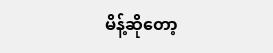မိန့်ဆိုတော့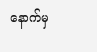နောက်မှ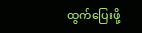ထွက်ပြေးဖို့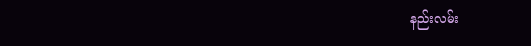နည်းလမ်း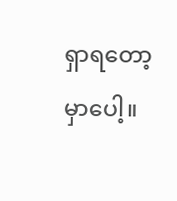ရှာရတော့မှာပေါ့။